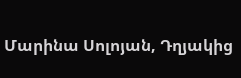Մարինա Սոլոյան, Դղյակից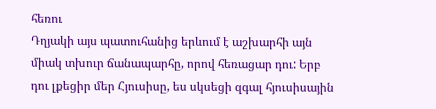հեռու
Դղյակի այս պատուհանից երևում է աշխարհի այն միակ տխուր ճանապարհը, որով հեռացար դու: Երբ դու լքեցիր մեր Հյուսիսը, ես սկսեցի զգալ հյուսիսային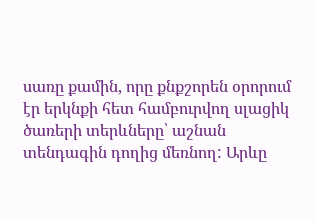սառը քամին, որը քնքշորեն օրորում էր երկնքի հետ համբուրվող սլացիկ ծառերի տերևները՝ աշնան տենդագին դողից մեռնող: Արևը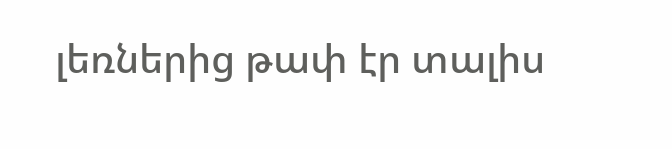լեռներից թափ էր տալիս